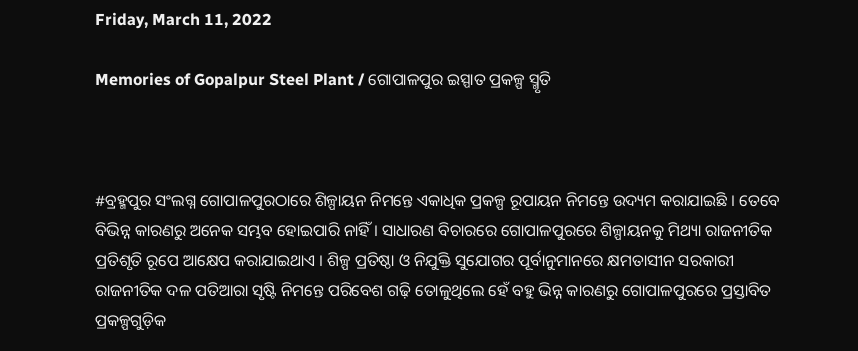Friday, March 11, 2022

Memories of Gopalpur Steel Plant / ଗୋପାଳପୁର ଇସ୍ପାତ ପ୍ରକଳ୍ପ ସ୍ମୃତି



#ବ୍ରହ୍ମପୁର ସଂଲଗ୍ନ ଗୋପାଳପୁରଠାରେ ଶିଳ୍ପାୟନ ନିମନ୍ତେ ଏକାଧିକ ପ୍ରକଳ୍ପ ରୂପାୟନ ନିମନ୍ତେ ଉଦ୍ୟମ କରାଯାଇଛି । ତେବେ ବିଭିନ୍ନ କାରଣରୁ ଅନେକ ସମ୍ଭବ ହୋଇପାରି ନାହିଁ । ସାଧାରଣ ବିଚାରରେ ଗୋପାଳପୁରରେ ଶିଳ୍ପାୟନକୁ ମିଥ୍ୟା ରାଜନୀତିକ ପ୍ରତିଶୃତି ରୂପେ ଆକ୍ଷେପ କରାଯାଇଥାଏ । ଶିଳ୍ପ ପ୍ରତିଷ୍ଠା ଓ ନିଯୁକ୍ତି ସୁଯୋଗର ପୂର୍ବାନୁମାନରେ କ୍ଷମତାସୀନ ସରକାରୀ ରାଜନୀତିକ ଦଳ ପତିଆରା ସୃଷ୍ଟି ନିମନ୍ତେ ପରିବେଶ ଗଢ଼ି ତୋଳୁଥିଲେ ହେଁ ବହୁ ଭିନ୍ନ କାରଣରୁ ଗୋପାଳପୁରରେ ପ୍ରସ୍ତାବିତ ପ୍ରକଳ୍ପଗୁଡ଼ିକ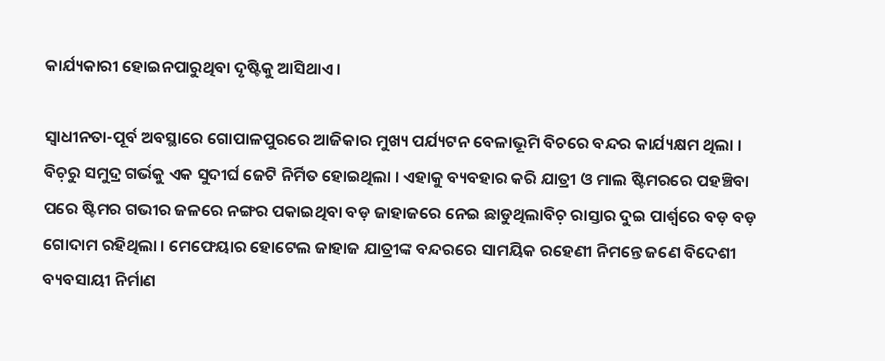କାର୍ଯ୍ୟକାରୀ ହୋଇନପାରୁଥିବା ଦୃଷ୍ଟିକୁ ଆସିଥାଏ ।

ସ୍ୱାଧୀନତା-ପୂର୍ବ ଅବସ୍ଥାରେ ଗୋପାଳପୁରରେ ଆଜିକାର ମୁଖ୍ୟ ପର୍ଯ୍ୟଟନ ବେଳାଭୂମି ବିଚରେ ବନ୍ଦର କାର୍ଯ୍ୟକ୍ଷମ ଥିଲା । ବିଚ଼ରୁ ସମୁଦ୍ର ଗର୍ଭକୁ ଏକ ସୁଦୀର୍ଘ ଜେଟି ନିର୍ମିତ ହୋଇଥିଲା । ଏହାକୁ ବ୍ୟବହାର କରି ଯାତ୍ରୀ ଓ ମାଲ ଷ୍ଟିମରରେ ପହଞ୍ଚିବା ପରେ ଷ୍ଟିମର ଗଭୀର ଜଳରେ ନଙ୍ଗର ପକାଇଥିବା ବଡ଼ ଜାହାଜରେ ନେଇ ଛାଡୁଥିଲାବିଚ଼ ରାସ୍ତାର ଦୁଇ ପାର୍ଶ୍ୱରେ ବଡ଼ ବଡ଼ ଗୋଦାମ ରହିଥିଲା । ମେଫେୟାର ହୋଟେଲ ଜାହାଜ ଯାତ୍ରୀଙ୍କ ବନ୍ଦରରେ ସାମୟିକ ରହେଣୀ ନିମନ୍ତେ ଜଣେ ବିଦେଶୀ ବ୍ୟବସାୟୀ ନିର୍ମାଣ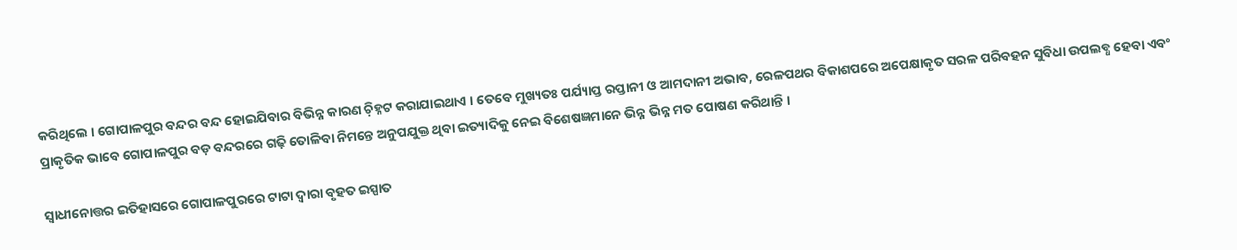କରିଥିଲେ । ଗୋପାଳପୁର ବନ୍ଦର ବନ୍ଦ ହୋଇଯିବାର ବିଭିନ୍ନ କାରଣ ଚ଼ିହ୍ନଟ କରାଯାଇଥାଏ । ତେବେ ମୁଖ୍ୟତଃ ପର୍ଯ୍ୟାପ୍ତ ରପ୍ତାନୀ ଓ ଆମଦାନୀ ଅଭାବ, ରେଳପଥର ବିକାଶପରେ ଅପେକ୍ଷାକୃତ ସରଳ ପରିବହନ ସୁବିଧା ଉପଲବ୍ଧ ହେବା ଏବଂ ପ୍ରାକୃତିକ ଭାବେ ଗୋପାଳପୁର ବଡ଼ ବନ୍ଦରରେ ଗଢ଼ି ତୋଳିବା ନିମନ୍ତେ ଅନୁପଯୁକ୍ତ ଥିବା ଇତ୍ୟାଦିକୁ ନେଇ ବିଶେଷଜ୍ଞମାନେ ଭିନ୍ନ ଭିନ୍ନ ମତ ପୋଷଣ କରିଥାନ୍ତି ।

ସ୍ୱାଧୀନୋତ୍ତର ଇତିହାସରେ ଗୋପାଳପୁରରେ ଟାଟା ଦ୍ୱାରା ବୃହତ ଇସ୍ପାତ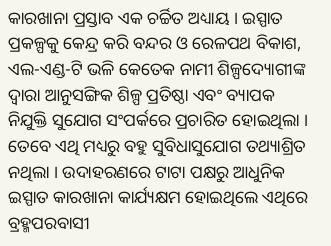କାରଖାନା ପ୍ରସ୍ତାବ ଏକ ଚର୍ଚ୍ଚିତ ଅଧ୍ୟାୟ । ଇସ୍ପାତ ପ୍ରକଳ୍ପକୁ କେନ୍ଦ୍ର କରି ବନ୍ଦର ଓ ରେଳପଥ ବିକାଶ, ଏଲ-ଏଣ୍ଡ-ଟି ଭଳି କେତେକ ନାମୀ ଶିଳ୍ପଦ୍ୟୋଗୀଙ୍କ ଦ୍ୱାରା ଆନୁସଙ୍ଗିକ ଶିଳ୍ପ ପ୍ରତିଷ୍ଠା ଏବଂ ବ୍ୟାପକ ନିଯୁକ୍ତି ସୁଯୋଗ ସଂପର୍କରେ ପ୍ରଚାରିତ ହୋଇଥିଲା । ତେବେ ଏଥି ମଧ୍ୟରୁ ବହୁ ସୁବିଧାସୁଯୋଗ ତଥ୍ୟାଶ୍ରିତ ନଥିଲା । ଉଦାହରଣରେ ଟାଟା ପକ୍ଷରୁ ଆଧୁନିକ ଇସ୍ପାତ କାରଖାନା କାର୍ଯ୍ୟକ୍ଷମ ହୋଇଥିଲେ ଏଥିରେ ବ୍ରହ୍ମପରବାସୀ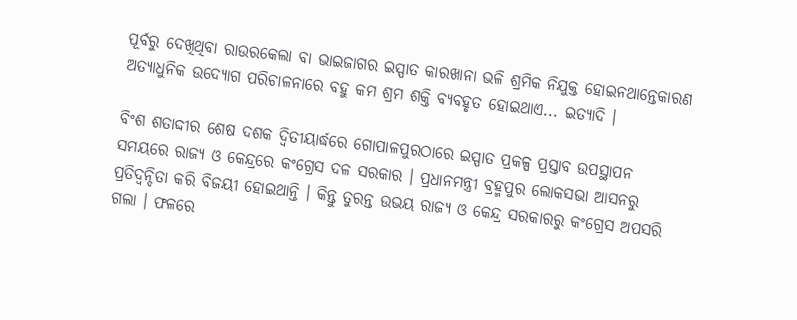ପୂର୍ବରୁ ଦେଖିଥିବା ରାଉରକେଲା ବା ଭାଇଜାଗର ଇସ୍ପାତ କାରଖାନା ଭଳି ଶ୍ରମିକ ନିଯୁକ୍ତ ହୋଇନଥାନ୍ତେକାରଣ ଅତ୍ୟାଧୁନିକ ଉଦ୍ୟୋଗ ପରିଚାଳନାରେ ବହୁ କମ ଶ୍ରମ ଶକ୍ତି ବ୍ୟବହୃତ ହୋଇଥାଏ... ଇତ୍ୟାଦି ।

ବିଂଶ ଶତାଦ୍ଦୀର ଶେଷ ଦଶକ ଦ୍ୱିତୀୟାର୍ଦ୍ଧରେ ଗୋପାଳପୁରଠାରେ ଇସ୍ପାତ ପ୍ରକଳ୍ପ ପ୍ରସ୍ତାବ ଉପସ୍ଥାପନ ସମୟରେ ରାଜ୍ୟ ଓ କେନ୍ଦ୍ରରେ କଂଗ୍ରେସ ଦଳ ସରକାର । ପ୍ରଧାନମନ୍ତ୍ରୀ ବ୍ରହ୍ମପୁର ଲୋକସଭା ଆସନରୁ ପ୍ରତିଦ୍ୱନ୍ଦିତା କରି ବିଜୟୀ ହୋଇଥାନ୍ତି । କିନ୍ତୁ ତୁରନ୍ତ ଉଭୟ ରାଜ୍ୟ ଓ କେନ୍ଦ୍ର ସରକାରରୁ କଂଗ୍ରେସ ଅପସରି ଗଲା । ଫଳରେ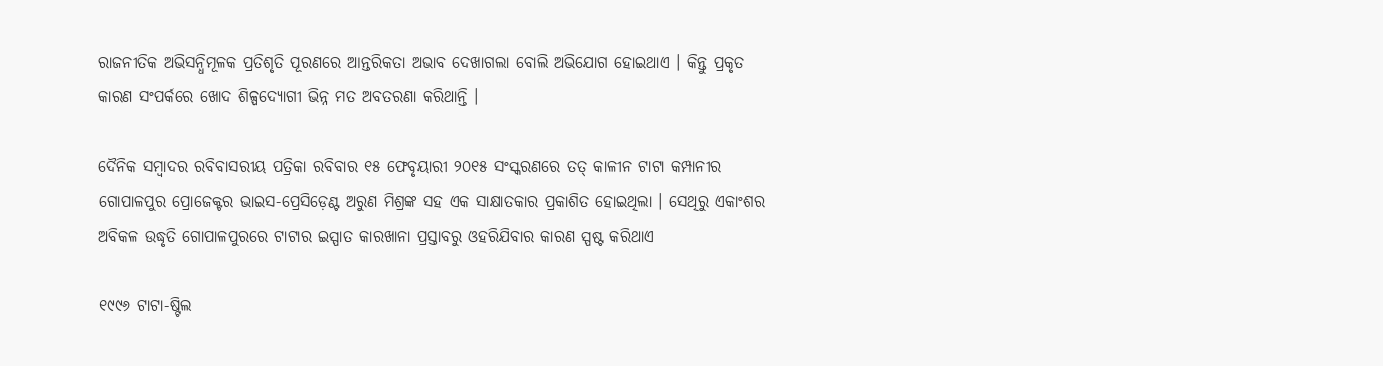ରାଜନୀତିକ ଅଭିସନ୍ଧିମୂଳକ ପ୍ରତିଶୃତି ପୂରଣରେ ଆନ୍ତରିକତା ଅଭାବ ଦେଖାଗଲା ବୋଲି ଅଭିଯୋଗ ହୋଇଥାଏ । କିନ୍ତୁ ପ୍ରକୃତ କାରଣ ସଂପର୍କରେ ଖୋଦ ଶିଳ୍ପଦ୍ୟୋଗୀ ଭିନ୍ନ ମତ ଅବତରଣା କରିଥାନ୍ତି ।

ଦୈନିକ ସମ୍ୱାଦର ରବିବାସରୀୟ ପତ୍ରିକା ରବିବାର ୧୫ ଫେବୃୟାରୀ ୨୦୧୫ ସଂସ୍କରଣରେ ତତ୍ କାଳୀନ ଟାଟା କମ୍ପାନୀର ଗୋପାଳପୁର ପ୍ରୋଜେକ୍ଟର ଭାଇସ-ପ୍ରେସିଡ଼େଣ୍ଟ ଅରୁଣ ମିଶ୍ରଙ୍କ ସହ ଏକ ସାକ୍ଷାତକାର ପ୍ରକାଶିତ ହୋଇଥିଲା । ସେଥିରୁ ଏକାଂଶର ଅବିକଳ ଉଦ୍ଧୃତି ଗୋପାଳପୁରରେ ଟାଟାର ଇସ୍ପାତ କାରଖାନା ପ୍ରସ୍ତାବରୁ ଓହରିଯିବାର କାରଣ ସ୍ପଷ୍ଟ କରିଥାଏ

୧୯୯୬ ଟାଟା-ଷ୍ଟିଲ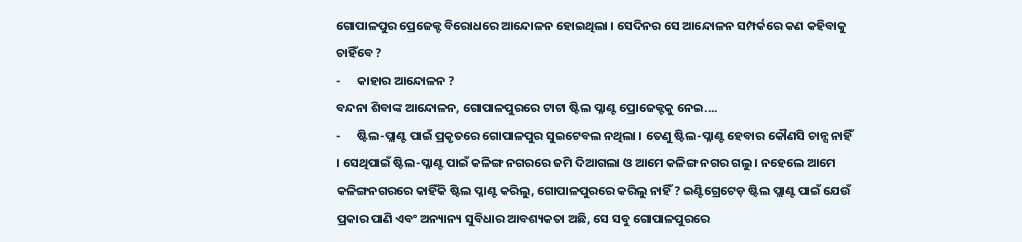ଗୋପାଳପୁର ପ୍ରେଜେକ୍ଟ ବିରୋଧରେ ଆନ୍ଦୋଳନ ହୋଇଥିଲା । ସେଦିନର ସେ ଆନ୍ଦୋଳନ ସମ୍ପର୍କରେ କଣ କହିବାକୁ ଚାହିଁବେ ?
-      କାହାର ଆନ୍ଦୋଳନ ?
ବନ୍ଦନା ଶିବାଙ୍କ ଆନ୍ଦୋଳନ, ଗୋପାଳପୁରରେ ଟାଟା ଷ୍ଟିଲ ପ୍ଳାଣ୍ଟ ପ୍ରୋଜେକ୍ଟକୁ ନେଇ....
-      ଷ୍ଟିଲ-ପ୍ଲାଣ୍ଟ ପାଇଁ ପ୍ରକୃତରେ ଗୋପାଳପୁର ସୁଇଟେବଲ ନଥିଲା । ତେଣୁ ଷ୍ଟିଲ-ପ୍ଳାଣ୍ଟ ହେବାର କୌଣସି ଚାନ୍ସ ନାହିଁ । ସେଥିପାଇଁ ଷ୍ଟିଲ-ପ୍ଳାଣ୍ଟ ପାଇଁ କଳିଙ୍ଗ ନଗରରେ ଜମି ଦିଆଗଲା ଓ ଆମେ କଳିଙ୍ଗ ନଗର ଗଲୁ । ନହେଲେ ଆମେ କଳିଙ୍ଗନଗରରେ କାହିଁକି ଷ୍ଟିଲ ପ୍ଳାଣ୍ଟ କରିଲୁ, ଗୋପାଳପୁରରେ କରିଲୁ ନାହିଁ ? ଇଣ୍ଟିଗ୍ରେଟେଡ଼ ଷ୍ଟିଲ ପ୍ଲାଣ୍ଟ ପାଇଁ ଯେଉଁ ପ୍ରକାର ପାଣି ଏବଂ ଅନ୍ୟାନ୍ୟ ସୁବିଧାର ଆବଶ୍ୟକତା ଅଛି, ସେ ସବୁ ଗୋପାଳପୁରରେ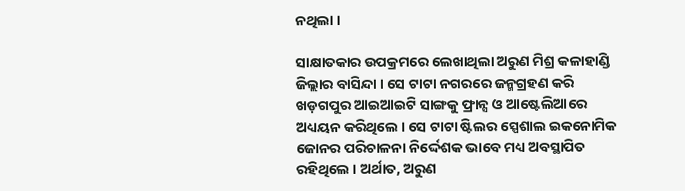ନଥିଲା ।

ସାକ୍ଷାତକାର ଉପକ୍ରମରେ ଲେଖାଥିଲା ଅରୁଣ ମିଶ୍ର କଳାହାଣ୍ଡି ଜିଲ୍ଲାର ବାସିନ୍ଦା । ସେ ଟାଟା ନଗରରେ ଜନ୍ମଗ୍ରହଣ କରି ଖଡ଼ଗପୁର ଆଇଆଇଟି ସାଙ୍ଗକୁ ଫ୍ରାନ୍ସ ଓ ଆଷ୍ଟେଲିଆରେ ଅଧ୍ୟୟନ କରିଥିଲେ । ସେ ଟାଟା ଷ୍ଟିଲର ସ୍ପେଶାଲ ଇକନୋମିକ ଜୋନର ପରିଚାଳନା ନିର୍ଦ୍ଦେଶକ ଭାବେ ମଧ୍ୟ ଅବସ୍ଥାପିତ ରହିଥିଲେ । ଅର୍ଥାତ, ଅରୁଣ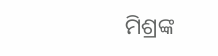ମିଶ୍ରଙ୍କ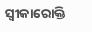ସ୍ୱୀକାରୋକ୍ତି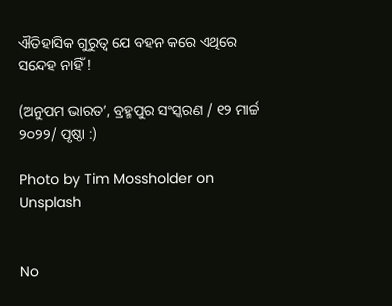ଐତିହାସିକ ଗୁରୁତ୍ୱ ଯେ ବହନ କରେ ଏଥିରେ ସନ୍ଦେହ ନାହିଁ !

(ଅନୁପମ ଭାରତ’, ବ୍ରହ୍ମପୁର ସଂସ୍କରଣ / ୧୨ ମାର୍ଚ୍ଚ ୨୦୨୨/ ପୃଷ୍ଠା :)

Photo by Tim Mossholder on Unsplash


No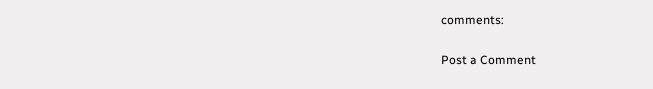comments:

Post a Comment